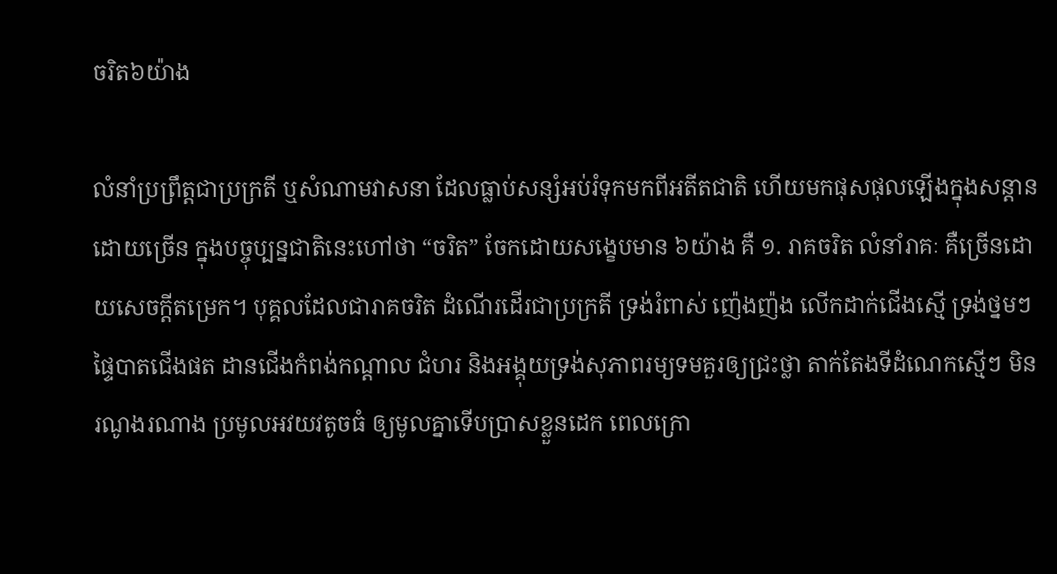ចរិត៦យ៉ាង

លំនាំប្រព្រឹត្តជាប្រក្រតី ឬសំណាមវាសនា ដែលធ្លាប់សន្សំអប់រំទុកមកពីអតីតជាតិ ហើយមកផុសផុលឡើងក្នុងសន្តានដោយច្រើន ក្នុងបច្ចុប្បន្នជាតិនេះហៅថា “ចរិត” ចែកដោយសង្ខេបមាន ៦យ៉ាង គឺ ១. រាគចរិត លំនាំរាគៈ គឺច្រើនដោយសេចក្តីតម្រេក។ បុគ្គលដែលជារាគចរិត ដំណើរដើរជាប្រក្រតី ទ្រង់រំពាស់ ញ៉េងញ៉ង លើកដាក់ជើងស្មើ ទ្រង់ថ្នមៗ ផ្ទៃបាតជើងផត ដានជើងកំពង់កណ្តាល ជំហរ និងអង្គុយទ្រង់សុភាពរម្យទមគួរឲ្យជ្រះថ្លា តាក់តែងទីដំណេកស្មើៗ មិនរណូងរណាង ប្រមូលអវយវតូចធំ ឲ្យមូលគ្នាទើបប្រាសខ្លួនដេក ពេលក្រោ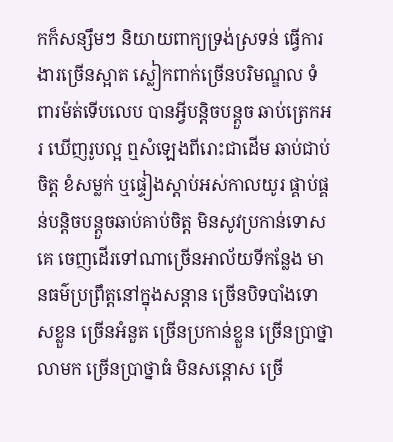កក៏សន្សឹមៗ និយាយពាក្យទ្រង់ស្រទន់ ធ្វើការងារច្រើនស្អាត ស្លៀកពាក់ច្រើនបរិមណ្ឌល ទំពារម៉ត់ទើបលេប បានអ្វីបន្តិចបន្តួច ឆាប់ត្រេកអរ ឃើញរូបល្អ ឮសំឡេងពីរោះជាដើម ឆាប់ជាប់ចិត្ត ខំសម្លក់ ឬផ្ទៀងស្តាប់អស់កាលយូរ ផ្គាប់ផ្គន់បន្តិចបន្តួចឆាប់គាប់ចិត្ត មិនសូវប្រកាន់ទោសគេ ចេញដើរទៅណាច្រើនអាល័យទីកន្លែង មានធម៌ប្រព្រឹត្តនៅក្នុងសន្តាន ច្រើនបិទបាំងទោសខ្លួន ច្រើនអំនួត ច្រើនប្រកាន់ខ្លួន ច្រើនប្រាថ្នាលាមក ច្រើនប្រាថ្នាធំ មិនសន្តោស ច្រើ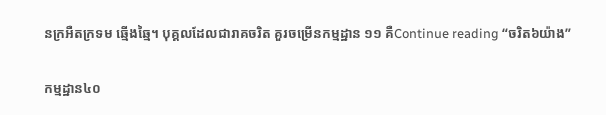នក្រអឺតក្រទម ឆ្មើងឆ្មៃ។ បុគ្គលដែលជារាគចរិត គួរចម្រើនកម្មដ្ឋាន ១១ គឺContinue reading “ចរិត៦យ៉ាង”

កម្មដ្ឋាន៤០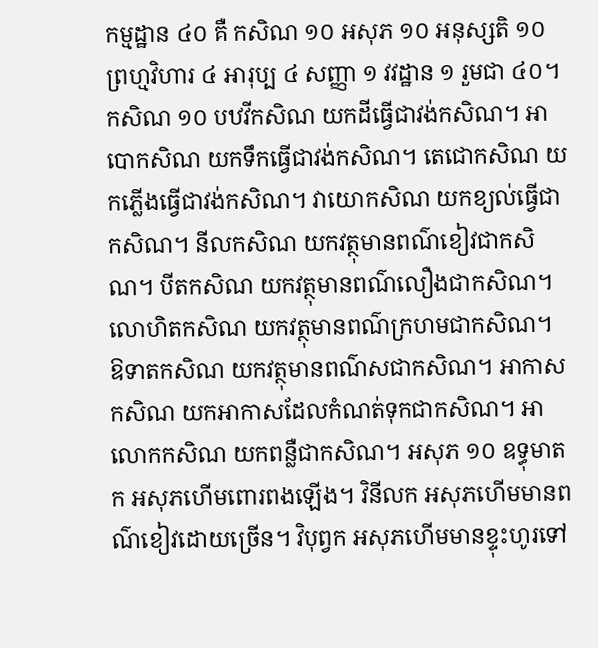កម្មដ្ឋាន ៤០ គឺ កសិណ ១០ អសុភ ១០ អនុស្សតិ ១០ ព្រហ្មវិហារ ៤ អារុប្ប ៤ សញ្ញា ១ វវដ្ឋាន ១ រួមជា ៤០។ កសិណ ១០ បឋវីកសិណ យកដីធ្វើជាវង់កសិណ។ អាបោកសិណ យកទឹកធ្វើជាវង់កសិណ។ តេជោកសិណ យកភ្លើងធ្វើជាវង់កសិណ។ វាយោកសិណ យកខ្យល់ធ្វើជាកសិណ។ នីលកសិណ យកវត្ថុមានពណ៌ខៀវជាកសិណ។ បីតកសិណ យកវត្ថុមានពណ៌លឿងជាកសិណ។ លោហិតកសិណ យកវត្ថុមានពណ៌ក្រហមជាកសិណ។ ឱទាតកសិណ យកវត្ថុមានពណ៌សជាកសិណ។ អាកាសកសិណ យកអាកាសដែលកំណត់ទុកជាកសិណ។ អាលោកកសិណ យកពន្លឺជាកសិណ។ អសុភ ១០ ឧទ្ធុមាតក អសុភហើមពោរពងឡើង។ វិនីលក អសុភហើមមានពណ៌ខៀវដោយច្រើន។ វិបុព្វក អសុភហើមមានខ្ទុះហូរទៅ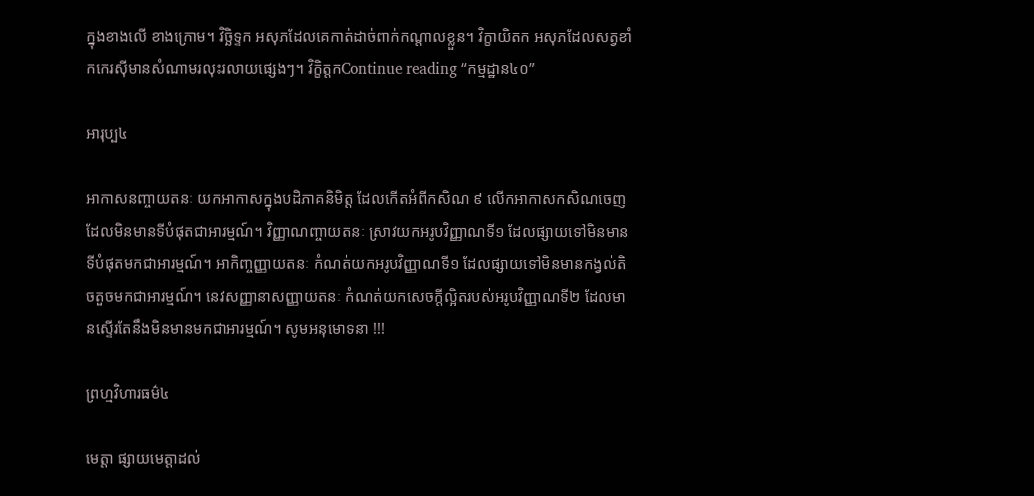ក្នុងខាងលើ ខាងក្រោម។ វិច្ឆិទ្ទក អសុភដែលគេកាត់ដាច់ពាក់កណ្តាលខ្លួន។ វិក្ខាយិតក អសុភដែលសត្វខាំកកេរស៊ីមានសំណាមរលុះរលាយផ្សេងៗ។ វិក្ខិត្តកContinue reading “កម្មដ្ឋាន៤០”

អារុប្ប៤

អាកាសនញ្ចាយតនៈ យកអាកាសក្នុងបដិភាគនិមិត្ត ដែលកើតអំពីកសិណ ៩ លើកអាកាសកសិណចេញ ដែលមិនមានទីបំផុតជាអារម្មណ៍។ វិញ្ញាណញ្ចាយតនៈ ស្រាវយកអរូបវិញ្ញាណទី១ ដែលផ្សាយទៅមិនមានទីបំផុតមកជាអារម្មណ៍។ អាកិញ្ចញ្ញាយតនៈ កំណត់យកអរូបវិញ្ញាណទី១ ដែលផ្សាយទៅមិនមានកង្វល់តិចតួចមកជាអារម្មណ៍។ នេវសញ្ញានាសញ្ញាយតនៈ កំណត់យកសេចក្តីល្អិតរបស់អរូបវិញ្ញាណទី២ ដែលមានស្ទើរតែនឹងមិនមានមកជាអារម្មណ៍។ សូមអនុមោទនា !!!

ព្រហ្មវិហារធម៌៤

មេត្តា ផ្សាយមេត្តាដល់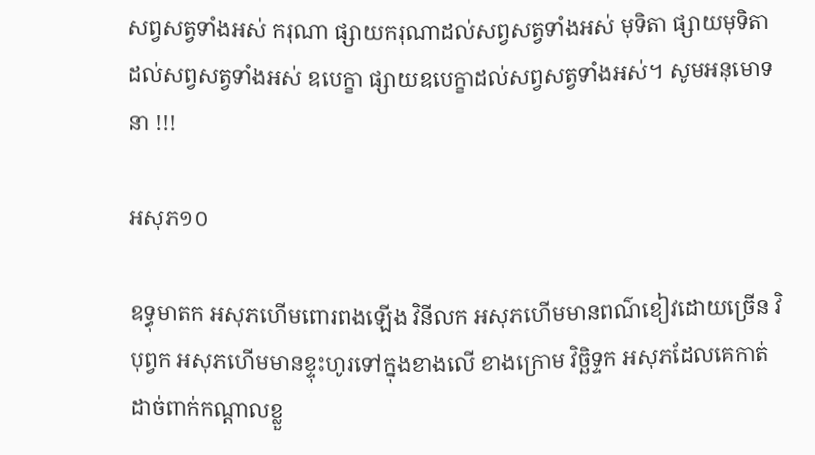សព្វសត្វទាំងអស់ ករុណា ផ្សាយករុណាដល់សព្វសត្វទាំងអស់ មុទិតា ផ្សាយមុទិតាដល់សព្វសត្វទាំងអស់ ឧបេក្ខា ផ្សាយឧបេក្ខាដល់សព្វសត្វទាំងអស់។ សូមអនុមោទនា !!!

អសុភ១០

ឧទ្ធុមាតក អសុភហើមពោរពងឡើង វិនីលក អសុភហើមមានពណ៌ខៀវដោយច្រើន វិបុព្វក អសុភហើមមានខ្ទុះហូរទៅក្នុងខាងលើ ខាងក្រោម វិច្ឆិទ្ទក អសុភដែលគេកាត់ដាច់ពាក់កណ្តាលខ្លួ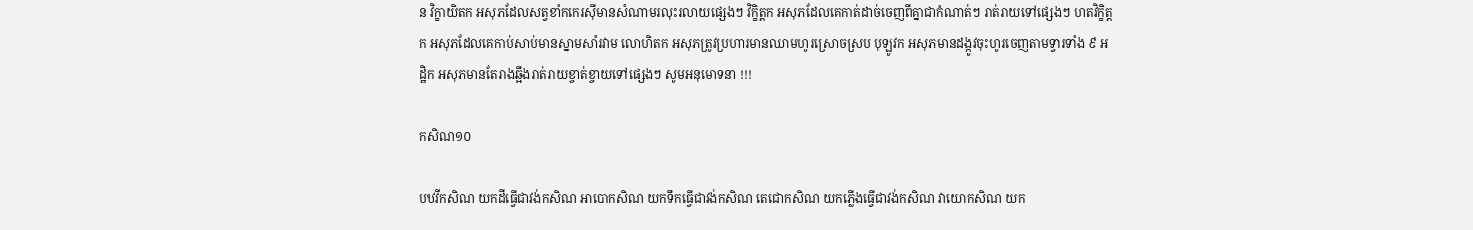ន វិក្ខាយិតក អសុភដែលសត្វខាំកកេរស៊ីមានសំណាមរលុះរលាយផ្សេងៗ វិក្ខិត្តក អសុភដែលគេកាត់ដាច់ចេញពីគ្នាជាកំណាត់ៗ រាត់រាយទៅផ្សេងៗ ហតវិក្ខិត្តក អសុភដែលគេកាប់សាប់មានស្នាមសាំរវាម លោហិតក អសុភត្រូវប្រហារមានឈាមហូរស្រោចស្រប បុឡូវក អសុភមានដង្កូវចុះហូរចេញតាមទ្វារទាំង ៩ អដ្ឋិក អសុភមានតែរាងឆ្អឹងរាត់រាយខ្ចាត់ខ្ចាយទៅផ្សេងៗ សូមអនុមោទនា !!!

កសិណ១០

បឋវីកសិណ យកដីធ្វើជាវង់កសិណ អាបោកសិណ យកទឹកធ្វើជាវង់កសិណ តេជោកសិណ យកភ្លើងធ្វើជាវង់កសិណ វាយោកសិណ យក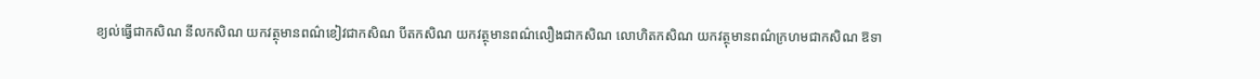ខ្យល់ធ្វើជាកសិណ នីលកសិណ យកវត្ថុមានពណ៌ខៀវជាកសិណ បីតកសិណ យកវត្ថុមានពណ៌លឿងជាកសិណ លោហិតកសិណ យកវត្ថុមានពណ៌ក្រហមជាកសិណ ឱទា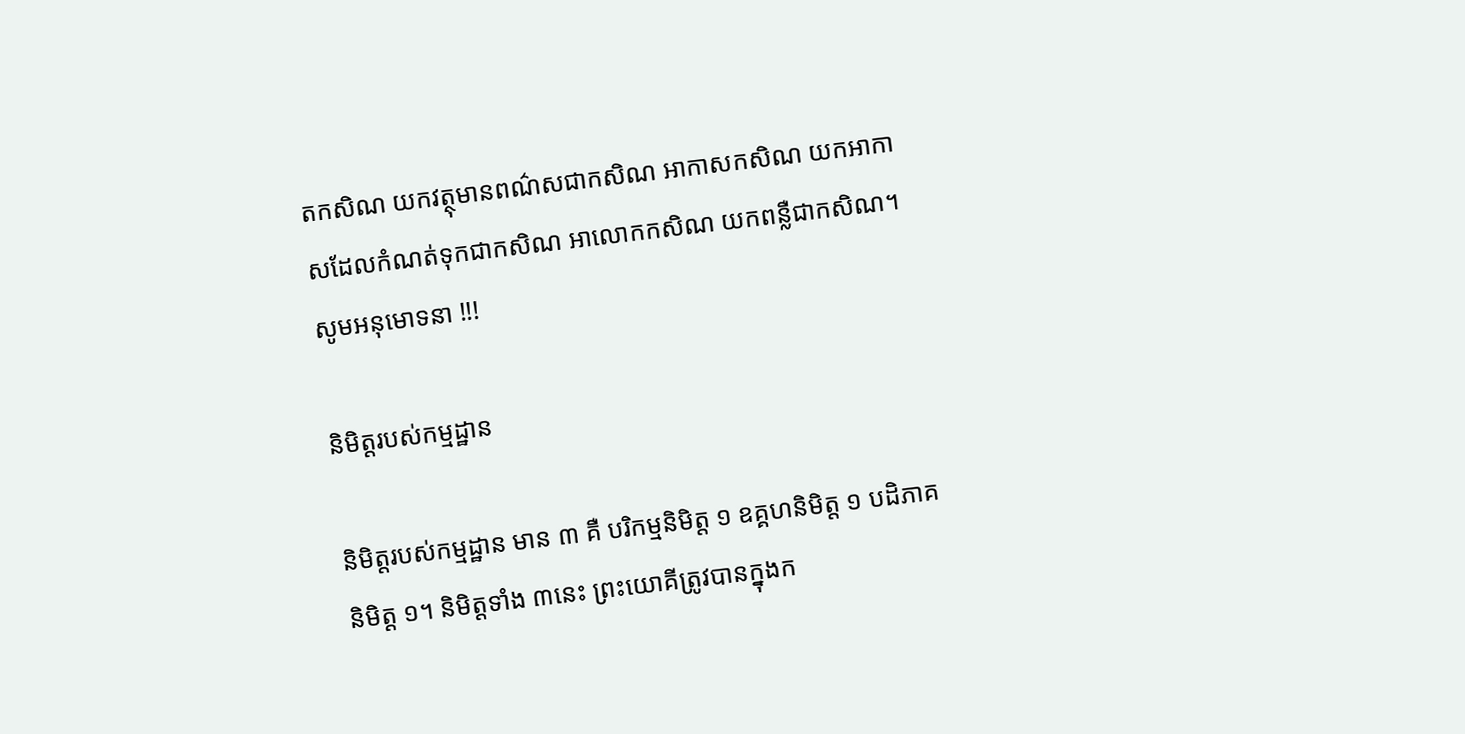តកសិណ យកវត្ថុមានពណ៌សជាកសិណ អាកាសកសិណ យកអាកាសដែលកំណត់ទុកជាកសិណ អាលោកកសិណ យកពន្លឺជាកសិណ។ សូមអនុមោទនា !!!

និមិត្តរបស់កម្មដ្ឋាន

និមិត្តរបស់កម្មដ្ឋាន មាន ៣ គឺ បរិកម្មនិមិត្ត ១ ឧគ្គហនិមិត្ត ១ បដិភាគនិមិត្ត ១។ និមិត្តទាំង ៣នេះ ព្រះយោគីត្រូវបានក្នុងក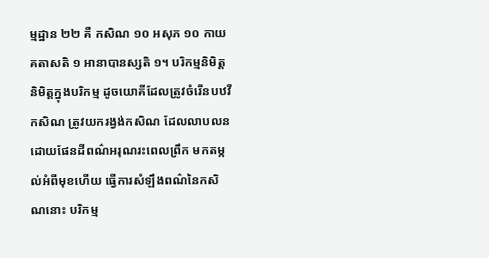ម្មដ្ឋាន ២២ គឺ កសិណ ១០ អសុភ ១០ កាយគតាសតិ ១ អានាបានស្សតិ ១។ បរិកម្មនិមិត្ត និមិត្តក្នុងបរិកម្ម ដូចយោគីដែលត្រូវចំរើនបឋវីកសិណ ត្រូវយករង្វង់កសិណ ដែលលាបលនដោយផែនដីពណ៌អរុណរះពេលព្រឹក មកតម្កល់អំពីមុខហើយ ធ្វើការសំឡឹងពណ៌នៃកសិណនោះ បរិកម្ម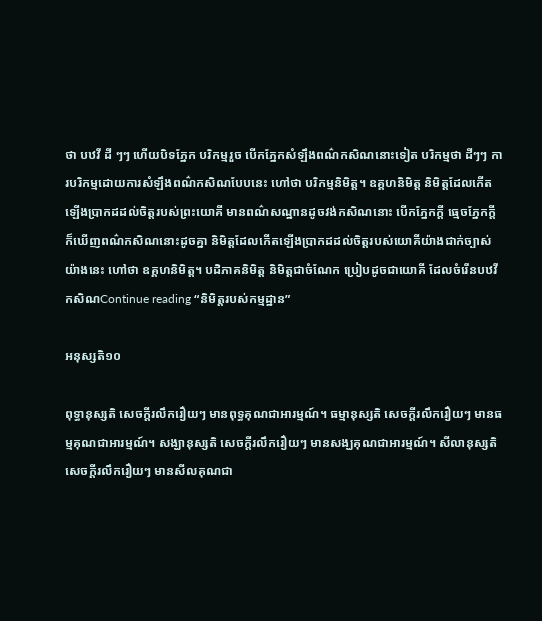ថា បឋវី ដី ៗៗ ហើយបិទភ្នែក បរិកម្មរួច បើកភ្នែកសំឡឹងពណ៌កសិណនោះទៀត បរិកម្មថា ដីៗៗ ការបរិកម្មដោយការសំឡឹងពណ៌កសិណបែបនេះ ហៅថា បរិកម្មនិមិត្ត។ ឧគ្គហនិមិត្ត និមិត្តដែលកើតឡើងប្រាកដដល់ចិត្តរបស់ព្រះយោគី មានពណ៌សណ្ឋានដូចវង់កសិណនោះ បើកភ្នែកក្តី ធ្មេចភ្នែកក្តី ក៏ឃើញពណ៌កសិណនោះដូចគ្នា និមិត្តដែលកើតឡើងប្រាកដដល់ចិត្តរបស់យោគីយ៉ាងជាក់ច្បាស់យ៉ាងនេះ ហៅថា ឧគ្គហនិមិត្ត។ បដិភាគនិមិត្ត និមិត្តជាចំណែក ប្រៀបដូចជាយោគី ដែលចំរើនបឋវីកសិណContinue reading “និមិត្តរបស់កម្មដ្ឋាន”

អនុស្សតិ១០

ពុទ្ធានុស្សតិ សេចក្តីរលឹករឿយៗ មានពុទ្ធគុណជាអារម្មណ៍។ ធម្មានុស្សតិ សេចក្តីរលឹករឿយៗ មានធម្មគុណជាអារម្មណ៍។ សង្ឃានុស្សតិ សេចក្តីរលឹករឿយៗ មានសង្ឃគុណជាអារម្មណ៍។ សីលានុស្សតិ សេចក្តីរលឹករឿយៗ មានសីលគុណជា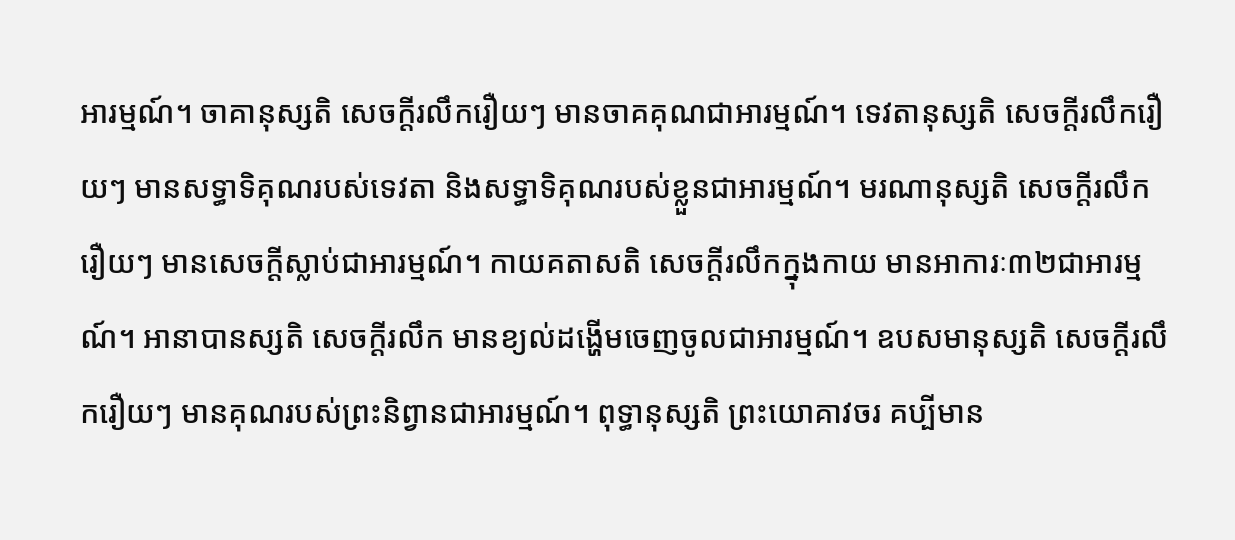អារម្មណ៍។ ចាគានុស្សតិ សេចក្តីរលឹករឿយៗ មានចាគគុណជាអារម្មណ៍។ ទេវតានុស្សតិ សេចក្តីរលឹករឿយៗ មានសទ្ធាទិគុណរបស់ទេវតា និងសទ្ធាទិគុណរបស់ខ្លួនជាអារម្មណ៍។ មរណានុស្សតិ សេចក្តីរលឹករឿយៗ មានសេចក្តីស្លាប់ជាអារម្មណ៍។ កាយគតាសតិ សេចក្តីរលឹកក្នុងកាយ មានអាការៈ៣២ជាអារម្មណ៍។ អានាបានស្សតិ សេចក្តីរលឹក មានខ្យល់ដង្ហើមចេញចូលជាអារម្មណ៍។ ឧបសមានុស្សតិ សេចក្តីរលឹករឿយៗ មានគុណរបស់ព្រះនិព្វានជាអារម្មណ៍។ ពុទ្ធានុស្សតិ ព្រះយោគាវចរ គប្បីមាន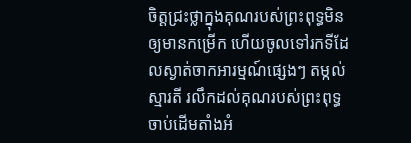ចិត្តជ្រះថ្លាក្នុងគុណរបស់ព្រះពុទ្ធមិនឲ្យមានកម្រើក ហើយចូលទៅរកទីដែលស្ងាត់ចាកអារម្មណ៍ផ្សេងៗ តម្កល់ស្មារតី រលឹកដល់គុណរបស់ព្រះពុទ្ធចាប់ដើមតាំងអំ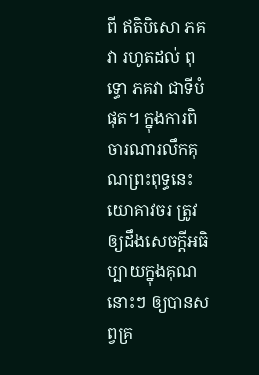ពី ឥតិបិសោ ភគវា រហូតដល់ ពុទ្ធោ ភគវា ជាទីបំផុត។ ក្នុងការពិចារណារលឹកគុណព្រះពុទ្ធនេះ យោគាវចរ ត្រូវឲ្យដឹងសេចក្តីអធិប្បាយក្នុងគុណនោះៗ ឲ្យបានសព្វគ្រ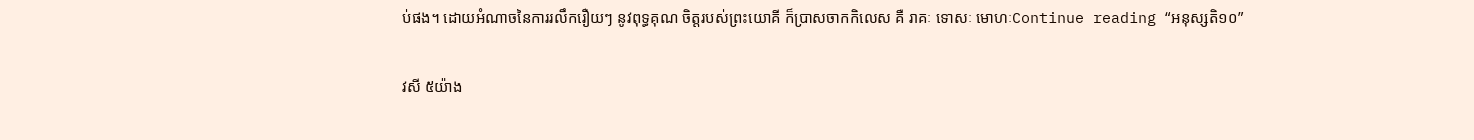ប់ផង។ ដោយអំណាចនៃការរលឹករឿយៗ នូវពុទ្ធគុណ ចិត្តរបស់ព្រះយោគី ក៏ប្រាសចាកកិលេស គឺ រាគៈ ទោសៈ មោហៈContinue reading “អនុស្សតិ១០”

វសី ៥យ៉ាង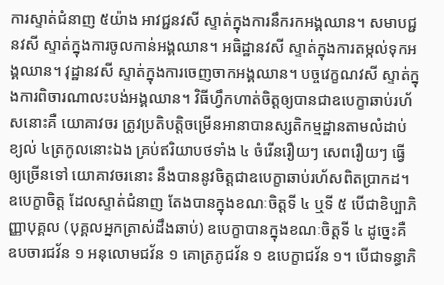ការស្ទាត់ជំនាញ ៥យ៉ាង អាវជ្ជនវសី ស្ទាត់ក្នុងការនឹករកអង្គឈាន។ សមាបជ្ជនវសី ស្ទាត់ក្នុងការចូលកាន់អង្គឈាន។ អធិដ្ឋានវសី ស្ទាត់ក្នុងការតម្កល់ទុកអង្គឈាន។ វុដ្ឋានវសី ស្ទាត់ក្នុងការចេញចាកអង្គឈាន។ បច្ចវេក្ខណវសី ស្ទាត់ក្នុងការពិចារណាលះបង់អង្គឈាន។ វិធីហ្វឹកហាត់ចិត្តឲ្យបានជាឧបេក្ខាឆាប់រហ័សនោះគឺ យោគាវចរ ត្រូវប្រតិបត្តិចម្រើនអានាបានស្សតិកម្មដ្ឋានតាមលំដាប់ខ្យល់ ៤ត្រកូលនោះឯង គ្រប់ឥរិយាបថទាំង ៤ ចំរើនរឿយៗ សេពរឿយៗ ធ្វើឲ្យច្រើនទៅ យោគាវចរនោះ នឹងបាននូវចិត្តជាឧបេក្ខាឆាប់រហ័សពិតប្រាកដ។ ឧបេក្ខាចិត្ត ដែលស្ទាត់ជំនាញ តែងបានក្នុងខណៈចិត្តទី ៤ ឬទី ៥ បើជាខិប្បាភិញ្ញាបុគ្គល (បុគ្គលអ្នកត្រាស់ដឹងឆាប់) ឧបេក្ខាបានក្នុងខណៈចិត្តទី ៤ ដូច្នេះគឺ ឧបចារជវ័ន ១ អនុលោមជវ័ន ១ គោត្រភូជវ័ន ១ ឧបេក្ខាជវ័ន ១។ បើជាទន្ធាភិ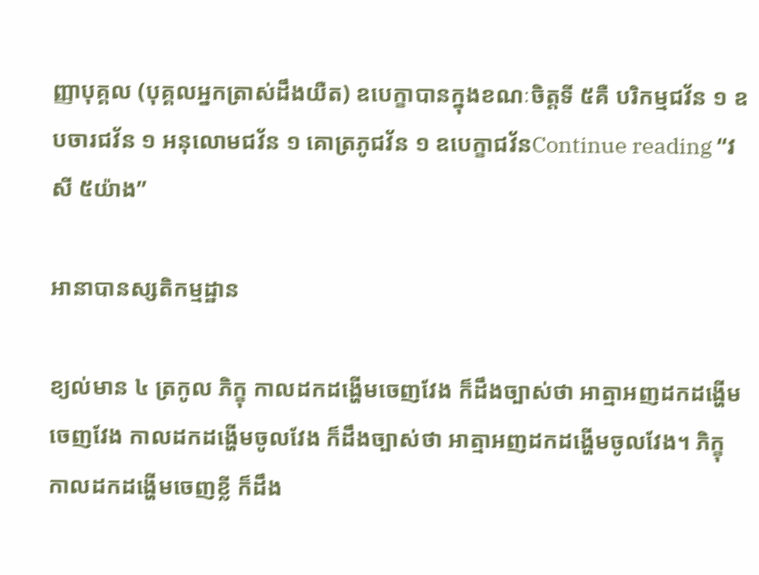ញ្ញាបុគ្គល (បុគ្គលអ្នកត្រាស់ដឹងយឺត) ឧបេក្ខាបានក្នុងខណៈចិត្តទី ៥គឺ បរិកម្មជវ័ន ១ ឧបចារជវ័ន ១ អនុលោមជវ័ន ១ គោត្រភូជវ័ន ១ ឧបេក្ខាជវ័នContinue reading “វសី ៥យ៉ាង”

អានាបានស្សតិកម្មដ្ឋាន

ខ្យល់មាន ៤ ត្រកូល ភិក្ខុ កាលដកដង្ហើមចេញវែង ក៏ដឹងច្បាស់ថា អាត្មាអញដកដង្ហើមចេញវែង កាលដកដង្ហើមចូលវែង ក៏ដឹងច្បាស់ថា អាត្មាអញដកដង្ហើមចូលវែង។ ភិក្ខុ កាលដកដង្ហើមចេញខ្លី ក៏ដឹង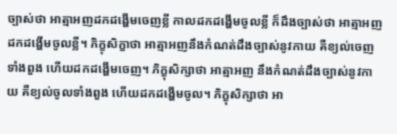ច្បាស់ថា អាត្មាអញដកដង្ហើមចេញខ្លី កាលដកដង្ហើមចូលខ្លី ក៏ដឹងច្បាស់ថា អាត្មាអញដកដង្ហើមចូលខ្លី។ ភិក្ខុសិក្ខាថា អាត្មាអញនឹងកំណត់ដឹងច្បាស់នូវកាយ គឺខ្យល់ចេញទាំងពួង ហើយដកដង្ហើមចេញ។ ភិក្ខុសិក្សាថា អាត្មាអញ នឹងកំណត់ដឹងច្បាស់នូវកាយ គឺខ្យល់ចូលទាំងពួង ហើយដកដង្ហើមចូល។ ភិក្ខុសិក្សាថា អា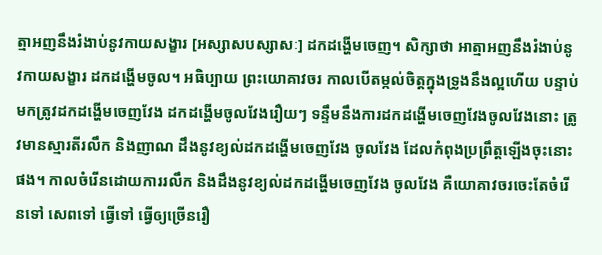ត្មាអញនឹងរំងាប់នូវកាយសង្ខារ [អស្សាសបស្សាសៈ] ដកដង្ហើមចេញ។ សិក្សាថា អាត្មាអញនឹងរំងាប់នូវកាយសង្ខារ ដកដង្ហើមចូល។ អធិប្បាយ ព្រះយោគាវចរ កាលបើតម្កល់ចិត្តក្នុងទ្រូងនឹងល្អហើយ បន្ទាប់មកត្រូវដកដង្ហើមចេញវែង ដកដង្ហើមចូលវែងរឿយៗ ទន្ទឹមនឹងការដកដង្ហើមចេញវែងចូលវែងនោះ ត្រូវមានស្មារតីរលឹក និងញាណ ដឹងនូវខ្យល់ដកដង្ហើមចេញវែង ចូលវែង ដែលកំពុងប្រព្រឹត្តឡើងចុះនោះផង។ កាលចំរើនដោយការរលឹក និងដឹងនូវខ្យល់ដកដង្ហើមចេញវែង ចូលវែង គឺយោគាវចរចេះតែចំរើនទៅ សេពទៅ ធ្វើទៅ ធ្វើឲ្យច្រើនរឿ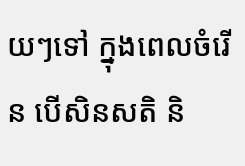យៗទៅ ក្នុងពេលចំរើន បើសិនសតិ និ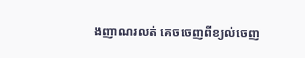ងញាណរលត់ គេចចេញពីខ្យល់ចេញ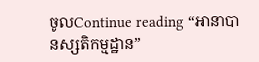ចូលContinue reading “អានាបានស្សតិកម្មដ្ឋាន”